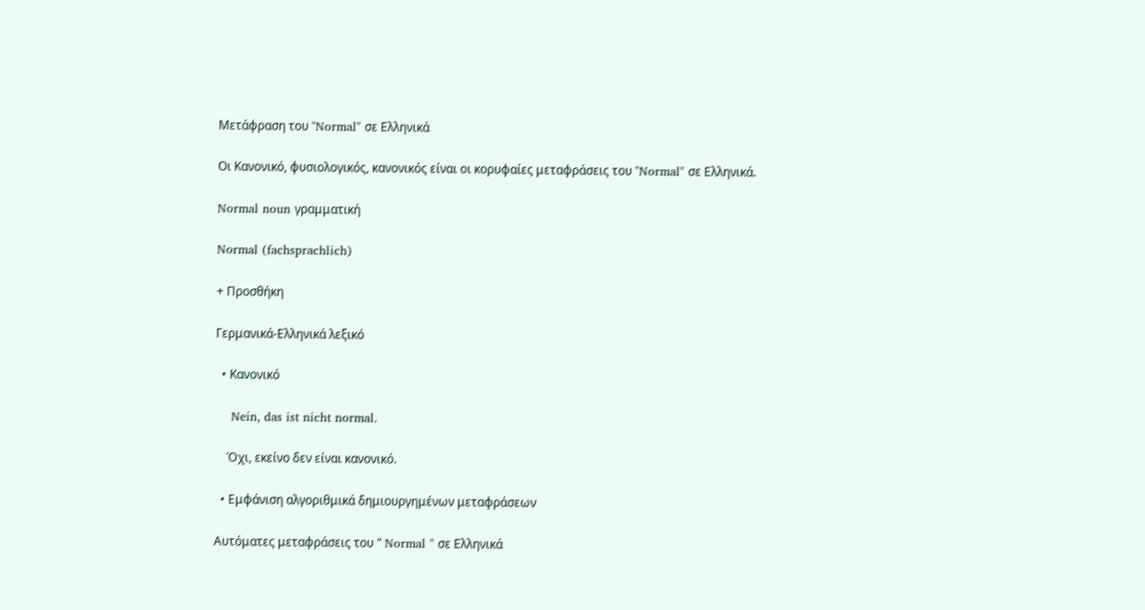Μετάφραση του "Normal" σε Ελληνικά

Οι Κανονικό, φυσιολογικός, κανονικός είναι οι κορυφαίες μεταφράσεις του "Normal" σε Ελληνικά.

Normal noun γραμματική

Normal (fachsprachlich)

+ Προσθήκη

Γερμανικά-Ελληνικά λεξικό

  • Κανονικό

    Nein, das ist nicht normal.

    Όχι, εκείνο δεν είναι κανονικό.

  • Εμφάνιση αλγοριθμικά δημιουργημένων μεταφράσεων

Αυτόματες μεταφράσεις του " Normal " σε Ελληνικά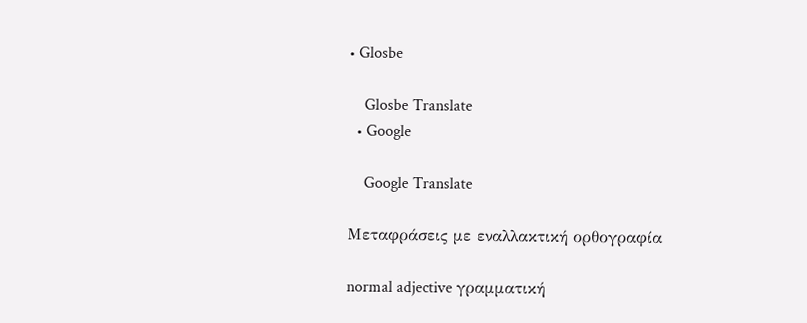• Glosbe

    Glosbe Translate
  • Google

    Google Translate

Μεταφράσεις με εναλλακτική ορθογραφία

normal adjective γραμματική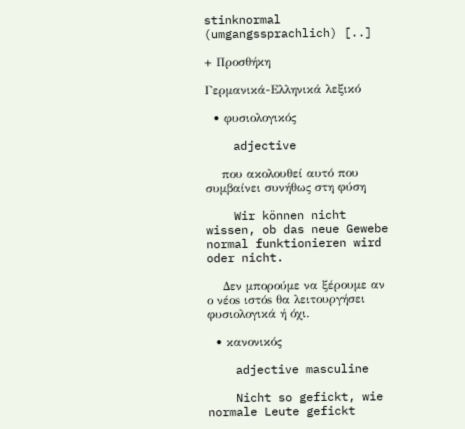stinknormal (umgangssprachlich) [..]

+ Προσθήκη

Γερμανικά-Ελληνικά λεξικό

  • φυσιολογικός

    adjective

    που ακολουθεί αυτό που συμβαίνει συνήθως στη φύση

    Wir können nicht wissen, ob das neue Gewebe normal funktionieren wird oder nicht.

    Δεν μπορούμε να ξέρουμε αν ο νέοs ιστόs θα λειτουργήσει φυσιολογικά ή όχι.

  • κανονικός

    adjective masculine

    Nicht so gefickt, wie normale Leute gefickt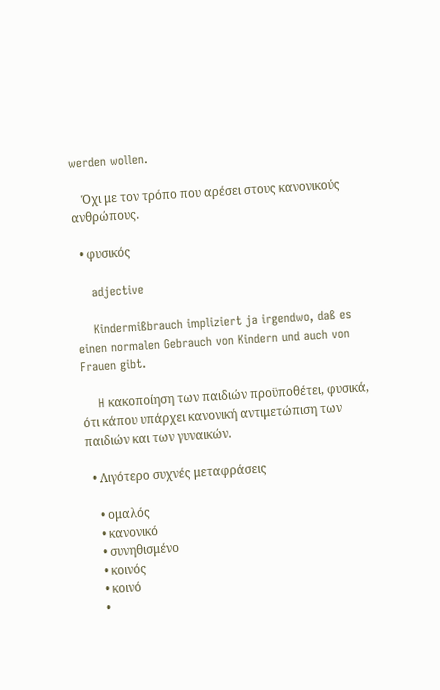werden wollen.

    Όχι με τον τρόπο που αρέσει στους κανονικούς ανθρώπους.

  • φυσικός

    adjective

    Kindermißbrauch impliziert ja irgendwo, daß es einen normalen Gebrauch von Kindern und auch von Frauen gibt.

    H κακοποίηση των παιδιών προϋποθέτει, φυσικά, ότι κάπου υπάρχει κανονική αντιμετώπιση των παιδιών και των γυναικών.

  • Λιγότερο συχνές μεταφράσεις

    • ομαλός
    • κανονικό
    • συνηθισμένο
    • κοινός
    • κοινό
    •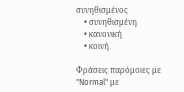συνηθισμένος
    • συνηθισμένη
    • κανονική
    • κοινή

Φράσεις παρόμοιες με "Normal" με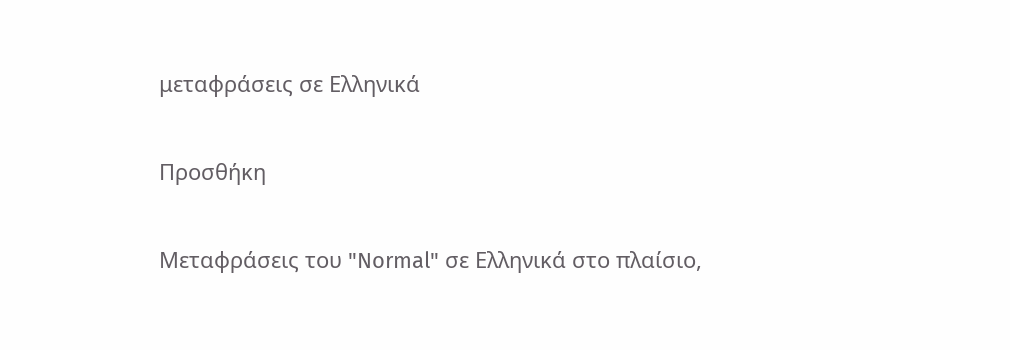μεταφράσεις σε Ελληνικά

Προσθήκη

Μεταφράσεις του "Normal" σε Ελληνικά στο πλαίσιο,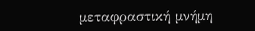μεταφραστική μνήμη